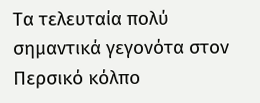Τα τελευταία πολύ σημαντικά γεγονότα στον Περσικό κόλπο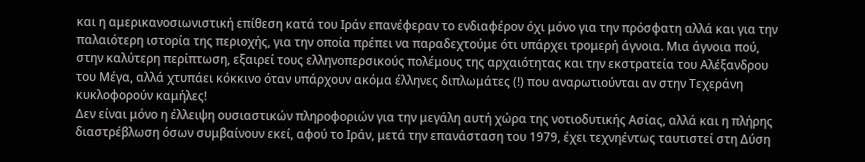και η αμερικανοσιωνιστική επίθεση κατά του Ιράν επανέφεραν το ενδιαφέρον όχι μόνο για την πρόσφατη αλλά και για την παλαιότερη ιστορία της περιοχής, για την οποία πρέπει να παραδεχτούμε ότι υπάρχει τρομερή άγνοια. Μια άγνοια πού, στην καλύτερη περίπτωση, εξαιρεί τους ελληνοπερσικούς πολέμους της αρχαιότητας και την εκστρατεία του Αλέξανδρου του Μέγα, αλλά χτυπάει κόκκινο όταν υπάρχουν ακόμα έλληνες διπλωμάτες (!) που αναρωτιούνται αν στην Τεχεράνη κυκλοφορούν καμήλες!
Δεν είναι μόνο η έλλειψη ουσιαστικών πληροφοριών για την μεγάλη αυτή χώρα της νοτιοδυτικής Ασίας, αλλά και η πλήρης διαστρέβλωση όσων συμβαίνουν εκεί, αφού το Ιράν, μετά την επανάσταση του 1979, έχει τεχνηέντως ταυτιστεί στη Δύση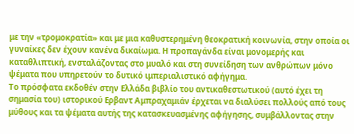με την «τρομοκρατία» και με μια καθυστερημένη θεοκρατική κοινωνία, στην οποία οι γυναίκες δεν έχουν κανένα δικαίωμα. Η προπαγάνδα είναι μονομερής και καταθλιπτική, ενσταλάζοντας στο μυαλό και στη συνείδηση των ανθρώπων μόνο ψέματα που υπηρετούν το δυτικό ιμπεριαλιστικό αφήγημα.
Το πρόσφατα εκδοθέν στην Ελλάδα βιβλίο του αντικαθεστωτικού (αυτό έχει τη σημασία του) ιστορικού Ερβαντ Αμπραχαμιάν έρχεται να διαλύσει πολλούς από τους μύθους και τα ψέματα αυτής της κατασκευασμένης αφήγησης, συμβάλλοντας στην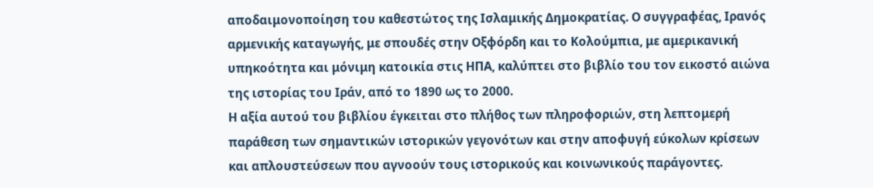αποδαιμονοποίηση του καθεστώτος της Ισλαμικής Δημοκρατίας. Ο συγγραφέας, Ιρανός αρμενικής καταγωγής, με σπουδές στην Οξφόρδη και το Κολούμπια, με αμερικανική υπηκοότητα και μόνιμη κατοικία στις ΗΠΑ, καλύπτει στο βιβλίο του τον εικοστό αιώνα της ιστορίας του Ιράν, από το 1890 ως το 2000.
Η αξία αυτού του βιβλίου έγκειται στο πλήθος των πληροφοριών, στη λεπτομερή παράθεση των σημαντικών ιστορικών γεγονότων και στην αποφυγή εύκολων κρίσεων και απλουστεύσεων που αγνοούν τους ιστορικούς και κοινωνικούς παράγοντες.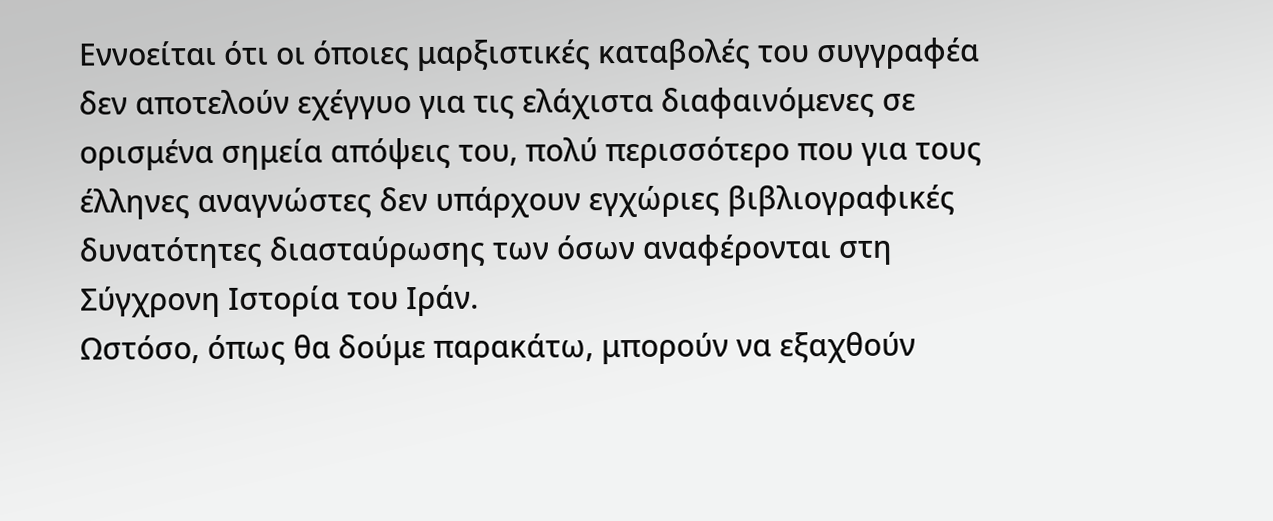Εννοείται ότι οι όποιες μαρξιστικές καταβολές του συγγραφέα δεν αποτελούν εχέγγυο για τις ελάχιστα διαφαινόμενες σε ορισμένα σημεία απόψεις του, πολύ περισσότερο που για τους έλληνες αναγνώστες δεν υπάρχουν εγχώριες βιβλιογραφικές δυνατότητες διασταύρωσης των όσων αναφέρονται στη Σύγχρονη Ιστορία του Ιράν.
Ωστόσο, όπως θα δούμε παρακάτω, μπορούν να εξαχθούν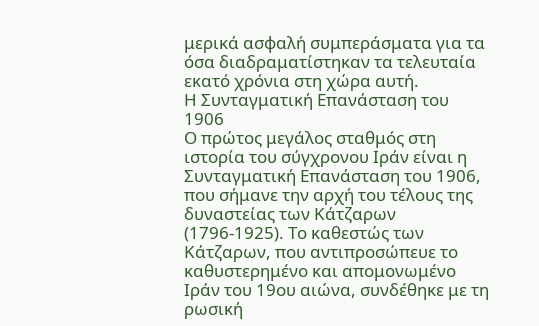μερικά ασφαλή συμπεράσματα για τα όσα διαδραματίστηκαν τα τελευταία εκατό χρόνια στη χώρα αυτή.
Η Συνταγματική Επανάσταση του 1906
Ο πρώτος μεγάλος σταθμός στη ιστορία του σύγχρονου Ιράν είναι η Συνταγματική Επανάσταση του 1906, που σήμανε την αρχή του τέλους της δυναστείας των Κάτζαρων (1796-1925). Το καθεστώς των Κάτζαρων, που αντιπροσώπευε το καθυστερημένο και απομονωμένο Ιράν του 19ου αιώνα, συνδέθηκε με τη ρωσική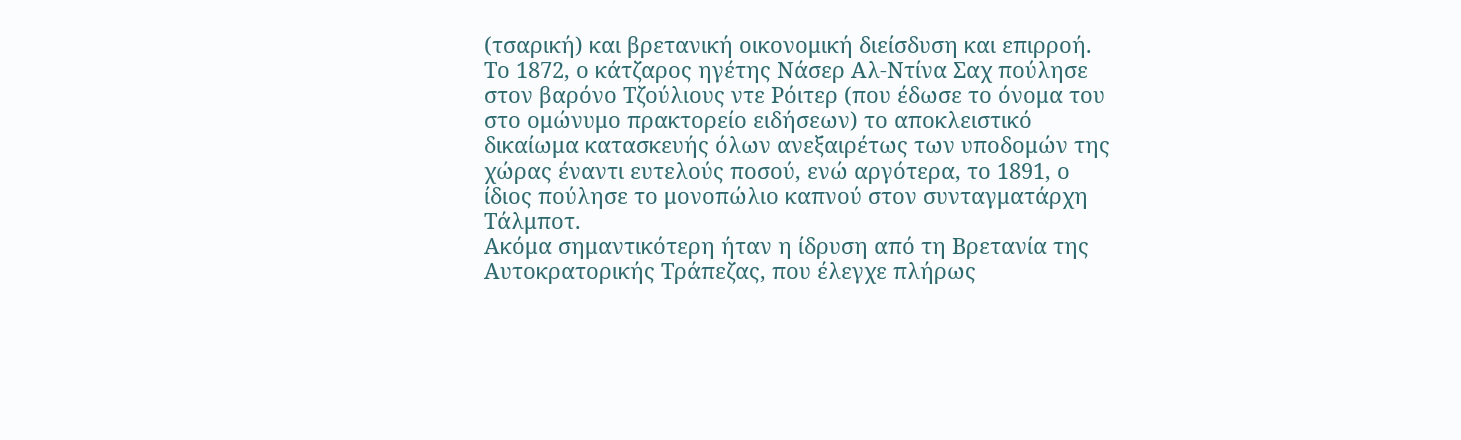(τσαρική) και βρετανική οικονομική διείσδυση και επιρροή. Το 1872, ο κάτζαρος ηγέτης Νάσερ Αλ-Ντίνα Σαχ πούλησε στον βαρόνο Τζούλιους ντε Ρόιτερ (που έδωσε το όνομα του στο ομώνυμο πρακτορείο ειδήσεων) το αποκλειστικό δικαίωμα κατασκευής όλων ανεξαιρέτως των υποδομών της χώρας έναντι ευτελούς ποσού, ενώ αργότερα, το 1891, ο ίδιος πούλησε το μονοπώλιο καπνού στον συνταγματάρχη Τάλμποτ.
Ακόμα σημαντικότερη ήταν η ίδρυση από τη Βρετανία της Αυτοκρατορικής Τράπεζας, που έλεγχε πλήρως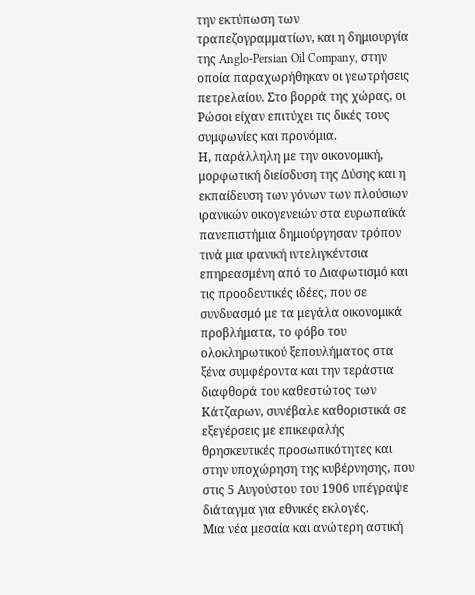την εκτύπωση των τραπεζογραμματίων, και η δημιουργία της Anglo-Persian Oil Company, στην οποία παραχωρήθηκαν οι γεωτρήσεις πετρελαίου. Στο βορρά της χώρας, οι Ρώσοι είχαν επιτύχει τις δικές τους συμφωνίες και προνόμια.
Η, παράλληλη με την οικονομική, μορφωτική διείσδυση της Δύσης και η εκπαίδευση των γόνων των πλούσιων ιρανικών οικογενειών στα ευρωπαϊκά πανεπιστήμια δημιούργησαν τρόπον τινά μια ιρανική ιντελιγκέντσια επηρεασμένη από το Διαφωτισμό και τις προοδευτικές ιδέες, που σε συνδυασμό με τα μεγάλα οικονομικά προβλήματα, το φόβο του ολοκληρωτικού ξεπουλήματος στα ξένα συμφέροντα και την τεράστια διαφθορά του καθεστώτος των Κάτζαρων, συνέβαλε καθοριστικά σε εξεγέρσεις με επικεφαλής θρησκευτικές προσωπικότητες και στην υποχώρηση της κυβέρνησης, που στις 5 Αυγούστου του 1906 υπέγραψε διάταγμα για εθνικές εκλογές.
Μια νέα μεσαία και ανώτερη αστική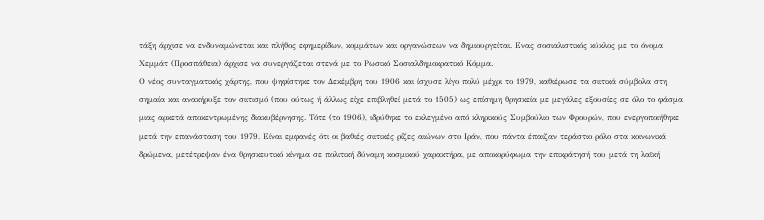τάξη άρχισε να ενδυναμώνεται και πλήθος εφημερίδων, κομμάτων και οργανώσεων να δημιουργείται. Ενας σοσιαλιστικός κύκλος με το όνομα Χεμμάτ (Προσπάθεια) άρχισε να συνεργάζεται στενά με το Ρωσικό Σοσιαλδημοκρατικό Κόμμα.
Ο νέος συνταγματικός χάρτης, που ψηφίστηκε τον Δεκέμβρη του 1906 και ίσχυσε λίγο πολύ μέχρι το 1979, καθιέρωσε τα σιιτικά σύμβολα στη σημαία και ανακήρυξε τον σιιτισμό (που ούτως ή άλλως είχε επιβληθεί μετά το 1505) ως επίσημη θρησκεία με μεγάλες εξουσίες σε όλο το φάσμα μιας αρκετά αποκεντρωμένης διακυβέρνησης. Τότε (το 1906), ιδρύθηκε το εκλεγμένο από κληρικούς Συμβούλιο των Φρουρών, που ενεργοποιήθηκε μετά την επανάσταση του 1979. Είναι εμφανές ότι οι βαθιές σιιτικές ρίζες αιώνων στο Ιράν, που πάντα έπαιζαν τεράστιο ρόλο στα κοινωνικά δρώμενα, μετέτρεψαν ένα θρησκευτικό κίνημα σε πολιτική δύναμη κοσμικού χαρακτήρα, με αποκορύφωμα την επικράτησή του μετά τη λαϊκή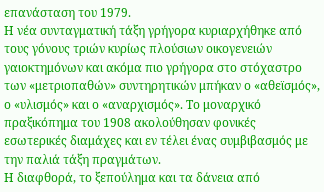επανάσταση του 1979.
Η νέα συνταγματική τάξη γρήγορα κυριαρχήθηκε από τους γόνους τριών κυρίως πλούσιων οικογενειών γαιοκτημόνων και ακόμα πιο γρήγορα στο στόχαστρο των «μετριοπαθών» συντηρητικών μπήκαν ο «αθεϊσμός», ο «υλισμός» και ο «αναρχισμός». Το μοναρχικό πραξικόπημα του 1908 ακολούθησαν φονικές εσωτερικές διαμάχες και εν τέλει ένας συμβιβασμός με την παλιά τάξη πραγμάτων.
Η διαφθορά, το ξεπούλημα και τα δάνεια από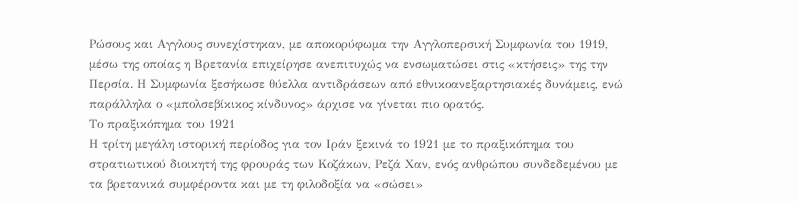Ρώσους και Αγγλους συνεχίστηκαν, με αποκορύφωμα την Αγγλοπερσική Συμφωνία του 1919, μέσω της οποίας η Βρετανία επιχείρησε ανεπιτυχώς να ενσωματώσει στις «κτήσεις» της την Περσία. Η Συμφωνία ξεσήκωσε θύελλα αντιδράσεων από εθνικοανεξαρτησιακές δυνάμεις, ενώ παράλληλα ο «μπολσεβίκικος κίνδυνος» άρχισε να γίνεται πιο ορατός.
Το πραξικόπημα του 1921
Η τρίτη μεγάλη ιστορική περίοδος για τον Ιράν ξεκινά το 1921 με το πραξικόπημα του στρατιωτικού διοικητή της φρουράς των Κοζάκων, Ρεζά Χαν, ενός ανθρώπου συνδεδεμένου με τα βρετανικά συμφέροντα και με τη φιλοδοξία να «σώσει»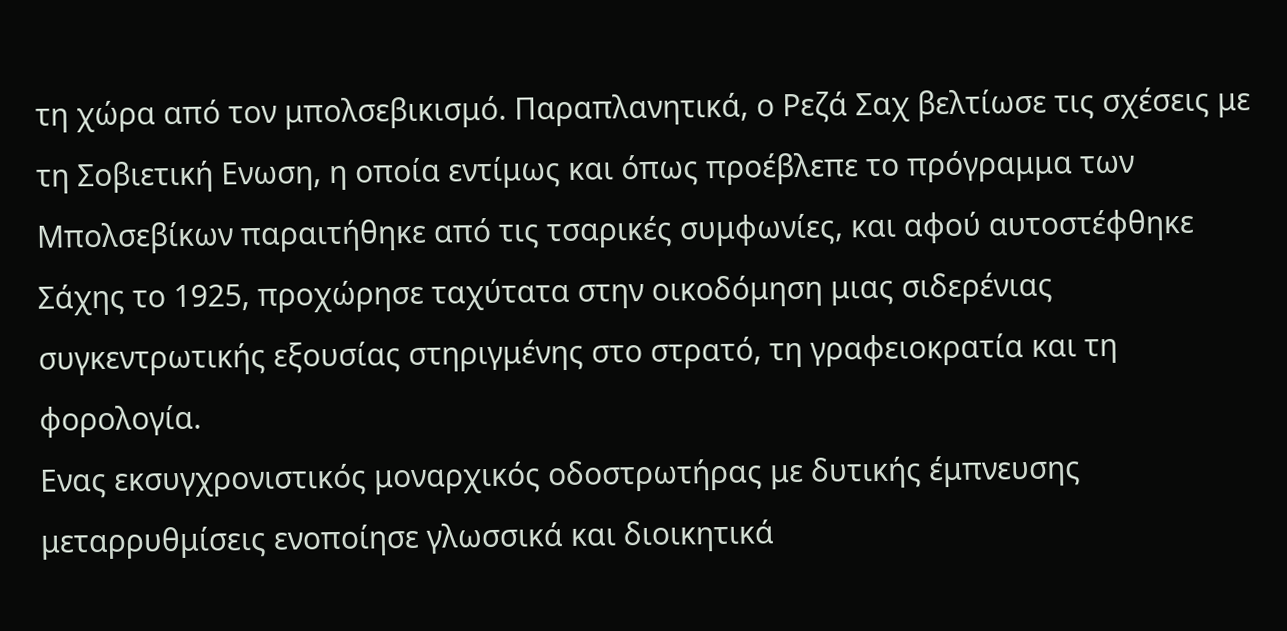τη χώρα από τον μπολσεβικισμό. Παραπλανητικά, ο Ρεζά Σαχ βελτίωσε τις σχέσεις με τη Σοβιετική Ενωση, η οποία εντίμως και όπως προέβλεπε το πρόγραμμα των Μπολσεβίκων παραιτήθηκε από τις τσαρικές συμφωνίες, και αφού αυτοστέφθηκε Σάχης το 1925, προχώρησε ταχύτατα στην οικοδόμηση μιας σιδερένιας συγκεντρωτικής εξουσίας στηριγμένης στο στρατό, τη γραφειοκρατία και τη φορολογία.
Ενας εκσυγχρονιστικός μοναρχικός οδοστρωτήρας με δυτικής έμπνευσης μεταρρυθμίσεις ενοποίησε γλωσσικά και διοικητικά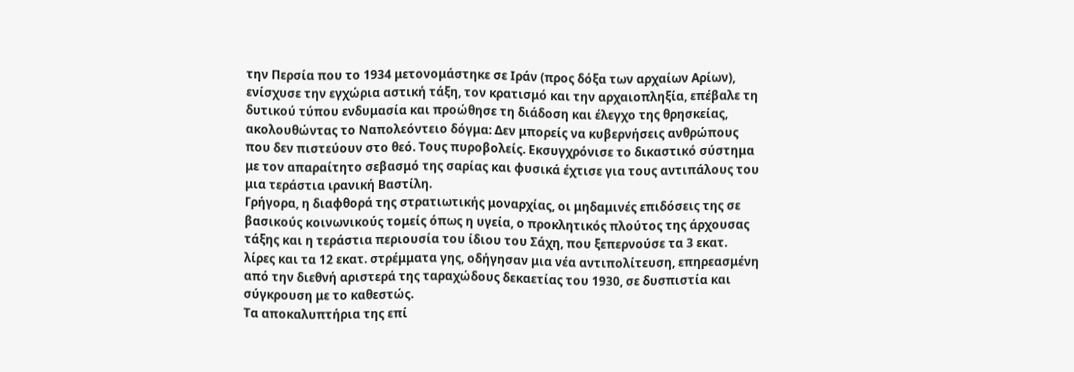την Περσία που το 1934 μετονομάστηκε σε Ιράν (προς δόξα των αρχαίων Αρίων), ενίσχυσε την εγχώρια αστική τάξη, τον κρατισμό και την αρχαιοπληξία, επέβαλε τη δυτικού τύπου ενδυμασία και προώθησε τη διάδοση και έλεγχο της θρησκείας, ακολουθώντας το Ναπολεόντειο δόγμα: Δεν μπορείς να κυβερνήσεις ανθρώπους που δεν πιστεύουν στο θεό. Τους πυροβολείς. Εκσυγχρόνισε το δικαστικό σύστημα με τον απαραίτητο σεβασμό της σαρίας και φυσικά έχτισε για τους αντιπάλους του μια τεράστια ιρανική Βαστίλη.
Γρήγορα, η διαφθορά της στρατιωτικής μοναρχίας, οι μηδαμινές επιδόσεις της σε βασικούς κοινωνικούς τομείς όπως η υγεία, ο προκλητικός πλούτος της άρχουσας τάξης και η τεράστια περιουσία του ίδιου του Σάχη, που ξεπερνούσε τα 3 εκατ. λίρες και τα 12 εκατ. στρέμματα γης, οδήγησαν μια νέα αντιπολίτευση, επηρεασμένη από την διεθνή αριστερά της ταραχώδους δεκαετίας του 1930, σε δυσπιστία και σύγκρουση με το καθεστώς.
Τα αποκαλυπτήρια της επί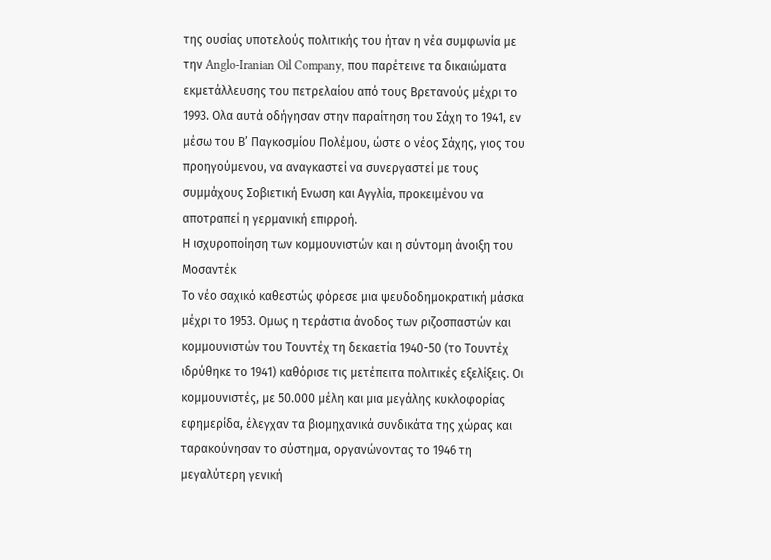της ουσίας υποτελούς πολιτικής του ήταν η νέα συμφωνία με την Anglo-Iranian Oil Company, που παρέτεινε τα δικαιώματα εκμετάλλευσης του πετρελαίου από τους Βρετανούς μέχρι το 1993. Ολα αυτά οδήγησαν στην παραίτηση του Σάχη το 1941, εν μέσω του Β’ Παγκοσμίου Πολέμου, ώστε ο νέος Σάχης, γιος του προηγούμενου, να αναγκαστεί να συνεργαστεί με τους συμμάχους Σοβιετική Ενωση και Αγγλία, προκειμένου να αποτραπεί η γερμανική επιρροή.
Η ισχυροποίηση των κομμουνιστών και η σύντομη άνοιξη του Μοσαντέκ
Το νέο σαχικό καθεστώς φόρεσε μια ψευδοδημοκρατική μάσκα μέχρι το 1953. Ομως η τεράστια άνοδος των ριζοσπαστών και κομμουνιστών του Τουντέχ τη δεκαετία 1940-50 (το Τουντέχ ιδρύθηκε το 1941) καθόρισε τις μετέπειτα πολιτικές εξελίξεις. Οι κομμουνιστές, με 50.000 μέλη και μια μεγάλης κυκλοφορίας εφημερίδα, έλεγχαν τα βιομηχανικά συνδικάτα της χώρας και ταρακούνησαν το σύστημα, οργανώνοντας το 1946 τη μεγαλύτερη γενική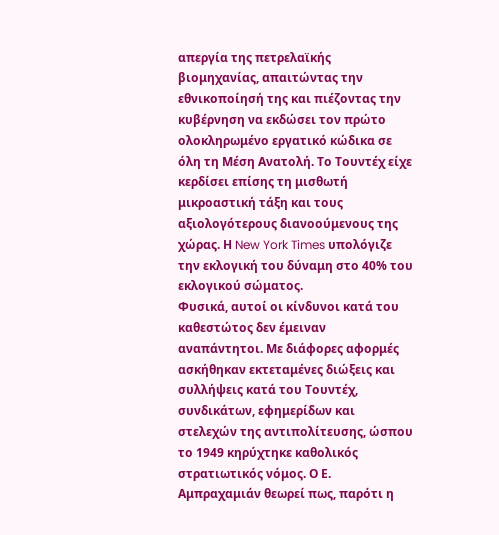απεργία της πετρελαϊκής βιομηχανίας, απαιτώντας την εθνικοποίησή της και πιέζοντας την κυβέρνηση να εκδώσει τον πρώτο ολοκληρωμένο εργατικό κώδικα σε όλη τη Μέση Ανατολή. Το Τουντέχ είχε κερδίσει επίσης τη μισθωτή μικροαστική τάξη και τους αξιολογότερους διανοούμενους της χώρας. Η New York Times υπολόγιζε την εκλογική του δύναμη στο 40% του εκλογικού σώματος.
Φυσικά, αυτοί οι κίνδυνοι κατά του καθεστώτος δεν έμειναν αναπάντητοι. Με διάφορες αφορμές ασκήθηκαν εκτεταμένες διώξεις και συλλήψεις κατά του Τουντέχ, συνδικάτων, εφημερίδων και στελεχών της αντιπολίτευσης, ώσπου το 1949 κηρύχτηκε καθολικός στρατιωτικός νόμος. Ο Ε. Αμπραχαμιάν θεωρεί πως, παρότι η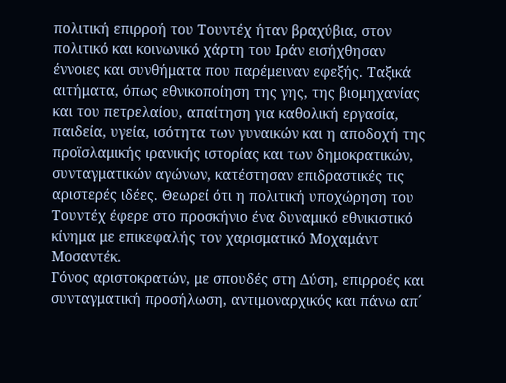πολιτική επιρροή του Τουντέχ ήταν βραχύβια, στον πολιτικό και κοινωνικό χάρτη του Ιράν εισήχθησαν έννοιες και συνθήματα που παρέμειναν εφεξής. Ταξικά αιτήματα, όπως εθνικοποίηση της γης, της βιομηχανίας και του πετρελαίου, απαίτηση για καθολική εργασία, παιδεία, υγεία, ισότητα των γυναικών και η αποδοχή της προϊσλαμικής ιρανικής ιστορίας και των δημοκρατικών, συνταγματικών αγώνων, κατέστησαν επιδραστικές τις αριστερές ιδέες. Θεωρεί ότι η πολιτική υποχώρηση του Τουντέχ έφερε στο προσκήνιο ένα δυναμικό εθνικιστικό κίνημα με επικεφαλής τον χαρισματικό Μοχαμάντ Μοσαντέκ.
Γόνος αριστοκρατών, με σπουδές στη Δύση, επιρροές και συνταγματική προσήλωση, αντιμοναρχικός και πάνω απ´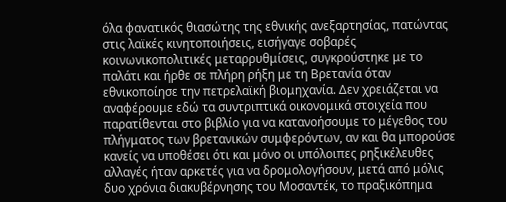όλα φανατικός θιασώτης της εθνικής ανεξαρτησίας, πατώντας στις λαϊκές κινητοποιήσεις, εισήγαγε σοβαρές κοινωνικοπολιτικές μεταρρυθμίσεις, συγκρούστηκε με το παλάτι και ήρθε σε πλήρη ρήξη με τη Βρετανία όταν εθνικοποίησε την πετρελαϊκή βιομηχανία. Δεν χρειάζεται να αναφέρουμε εδώ τα συντριπτικά οικονομικά στοιχεία που παρατίθενται στο βιβλίο για να κατανοήσουμε το μέγεθος του πλήγματος των βρετανικών συμφερόντων, αν και θα μπορούσε κανείς να υποθέσει ότι και μόνο οι υπόλοιπες ρηξικέλευθες αλλαγές ήταν αρκετές για να δρομολογήσουν, μετά από μόλις δυο χρόνια διακυβέρνησης του Μοσαντέκ, το πραξικόπημα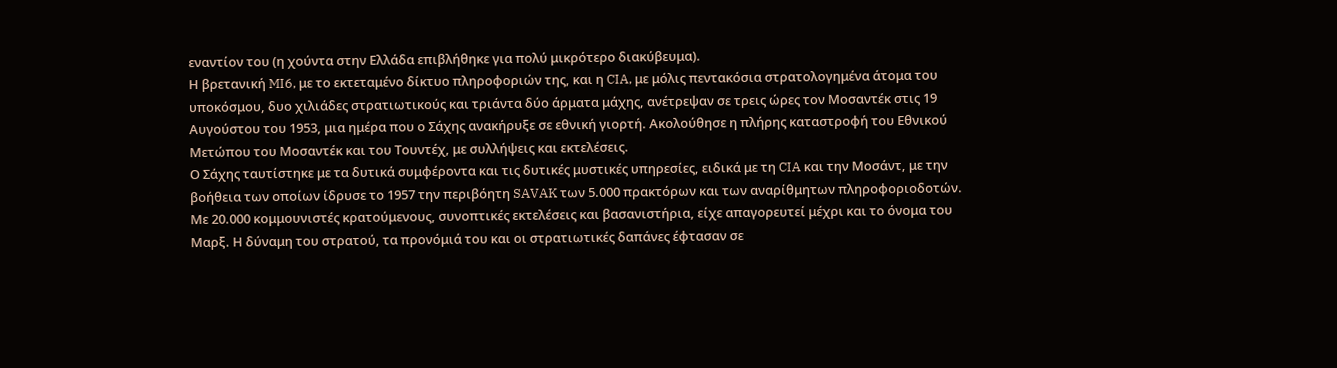εναντίον του (η χούντα στην Ελλάδα επιβλήθηκε για πολύ μικρότερο διακύβευμα).
Η βρετανική MI6, με το εκτεταμένο δίκτυο πληροφοριών της, και η CIA, με μόλις πεντακόσια στρατολογημένα άτομα του υποκόσμου, δυο χιλιάδες στρατιωτικούς και τριάντα δύο άρματα μάχης, ανέτρεψαν σε τρεις ώρες τον Μοσαντέκ στις 19 Αυγούστου του 1953, μια ημέρα που ο Σάχης ανακήρυξε σε εθνική γιορτή. Ακολούθησε η πλήρης καταστροφή του Εθνικού Μετώπου του Μοσαντέκ και του Τουντέχ, με συλλήψεις και εκτελέσεις.
Ο Σάχης ταυτίστηκε με τα δυτικά συμφέροντα και τις δυτικές μυστικές υπηρεσίες, ειδικά με τη CIA και την Μοσάντ, με την βοήθεια των οποίων ίδρυσε το 1957 την περιβόητη SAVAK των 5.000 πρακτόρων και των αναρίθμητων πληροφοριοδοτών. Με 20.000 κομμουνιστές κρατούμενους, συνοπτικές εκτελέσεις και βασανιστήρια, είχε απαγορευτεί μέχρι και το όνομα του Μαρξ. Η δύναμη του στρατού, τα προνόμιά του και οι στρατιωτικές δαπάνες έφτασαν σε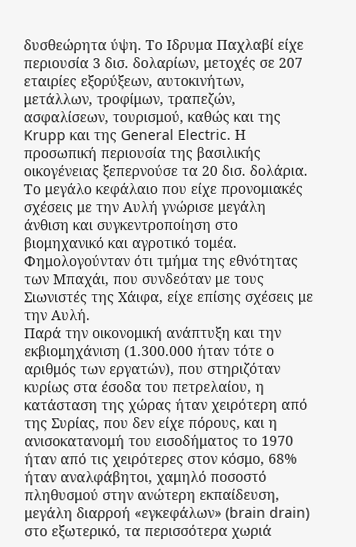δυσθεώρητα ύψη. Το Ιδρυμα Παχλαβί είχε περιουσία 3 δισ. δολαρίων, μετοχές σε 207 εταιρίες εξορύξεων, αυτοκινήτων, μετάλλων, τροφίμων, τραπεζών, ασφαλίσεων, τουρισμού, καθώς και της Krupp και της General Electric. Η προσωπική περιουσία της βασιλικής οικογένειας ξεπερνούσε τα 20 δισ. δολάρια.
Το μεγάλο κεφάλαιο που είχε προνομιακές σχέσεις με την Αυλή γνώρισε μεγάλη άνθιση και συγκεντροποίηση στο βιομηχανικό και αγροτικό τομέα. Φημολογούνταν ότι τμήμα της εθνότητας των Μπαχάι, που συνδεόταν με τους Σιωνιστές της Χάιφα, είχε επίσης σχέσεις με την Αυλή.
Παρά την οικονομική ανάπτυξη και την εκβιομηχάνιση (1.300.000 ήταν τότε ο αριθμός των εργατών), που στηριζόταν κυρίως στα έσοδα του πετρελαίου, η κατάσταση της χώρας ήταν χειρότερη από της Συρίας, που δεν είχε πόρους, και η ανισοκατανομή του εισοδήματος το 1970 ήταν από τις χειρότερες στον κόσμο, 68% ήταν αναλφάβητοι, χαμηλό ποσοστό πληθυσμού στην ανώτερη εκπαίδευση, μεγάλη διαρροή «εγκεφάλων» (brain drain) στο εξωτερικό, τα περισσότερα χωριά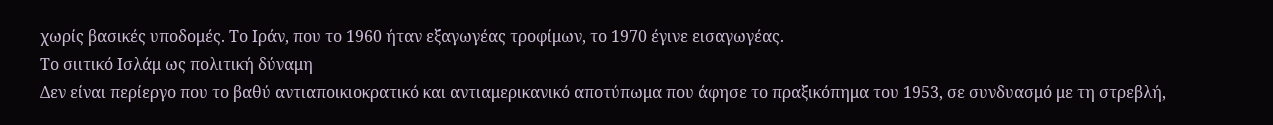χωρίς βασικές υποδομές. Το Ιράν, που το 1960 ήταν εξαγωγέας τροφίμων, το 1970 έγινε εισαγωγέας.
Το σιιτικό Ισλάμ ως πολιτική δύναμη
Δεν είναι περίεργο που το βαθύ αντιαποικιοκρατικό και αντιαμερικανικό αποτύπωμα που άφησε το πραξικόπημα του 1953, σε συνδυασμό με τη στρεβλή,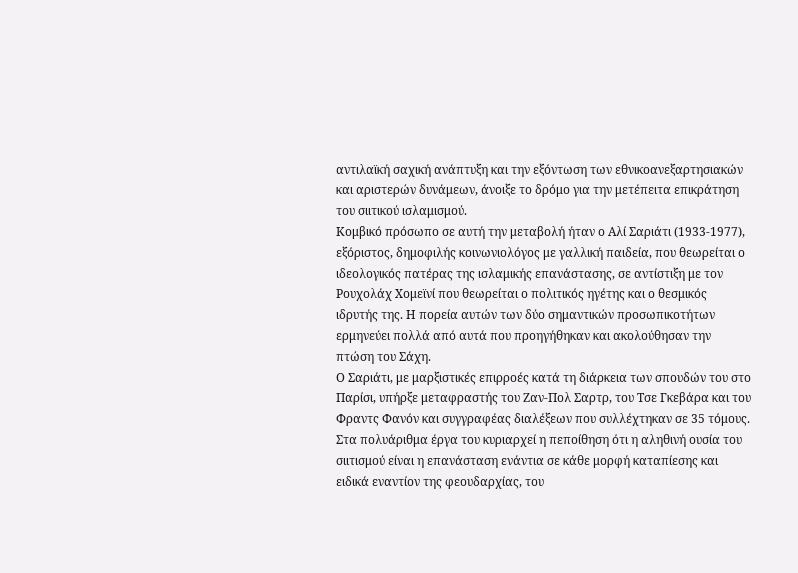αντιλαϊκή σαχική ανάπτυξη και την εξόντωση των εθνικοανεξαρτησιακών και αριστερών δυνάμεων, άνοιξε το δρόμο για την μετέπειτα επικράτηση του σιιτικού ισλαμισμού.
Κομβικό πρόσωπο σε αυτή την μεταβολή ήταν ο Αλί Σαριάτι (1933-1977), εξόριστος, δημοφιλής κοινωνιολόγος με γαλλική παιδεία, που θεωρείται ο ιδεολογικός πατέρας της ισλαμικής επανάστασης, σε αντίστιξη με τον Ρουχολάχ Χομεϊνί που θεωρείται ο πολιτικός ηγέτης και ο θεσμικός ιδρυτής της. Η πορεία αυτών των δύο σημαντικών προσωπικοτήτων ερμηνεύει πολλά από αυτά που προηγήθηκαν και ακολούθησαν την πτώση του Σάχη.
Ο Σαριάτι, με μαρξιστικές επιρροές κατά τη διάρκεια των σπουδών του στο Παρίσι, υπήρξε μεταφραστής του Ζαν-Πολ Σαρτρ, του Τσε Γκεβάρα και του Φραντς Φανόν και συγγραφέας διαλέξεων που συλλέχτηκαν σε 35 τόμους. Στα πολυάριθμα έργα του κυριαρχεί η πεποίθηση ότι η αληθινή ουσία του σιιτισμού είναι η επανάσταση ενάντια σε κάθε μορφή καταπίεσης και ειδικά εναντίον της φεουδαρχίας, του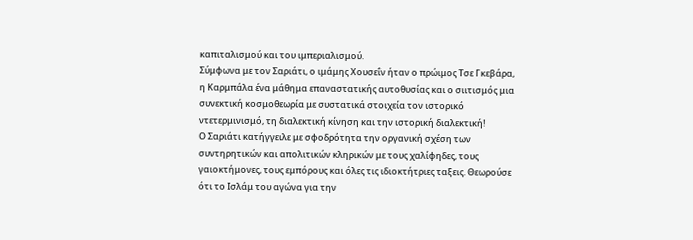καπιταλισμού και του ιμπεριαλισμού.
Σύμφωνα με τον Σαριάτι, ο ιμάμης Χουσεΐν ήταν ο πρώιμος Τσε Γκεβάρα, η Καρμπάλα ένα μάθημα επαναστατικής αυτοθυσίας και ο σιιτισμός μια συνεκτική κοσμοθεωρία με συστατικά στοιχεία τον ιστορικό ντετερμινισμό, τη διαλεκτική κίνηση και την ιστορική διαλεκτική!
Ο Σαριάτι κατήγγειλε με σφοδρότητα την οργανική σχέση των συντηρητικών και απολιτικών κληρικών με τους χαλίφηδες, τους γαιοκτήμονες, τους εμπόρους και όλες τις ιδιοκτήτριες ταξεις. Θεωρούσε ότι το Ισλάμ του αγώνα για την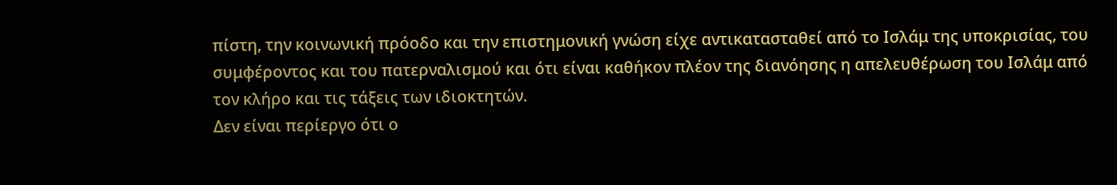πίστη, την κοινωνική πρόοδο και την επιστημονική γνώση είχε αντικατασταθεί από το Ισλάμ της υποκρισίας, του συμφέροντος και του πατερναλισμού και ότι είναι καθήκον πλέον της διανόησης η απελευθέρωση του Ισλάμ από τον κλήρο και τις τάξεις των ιδιοκτητών.
Δεν είναι περίεργο ότι ο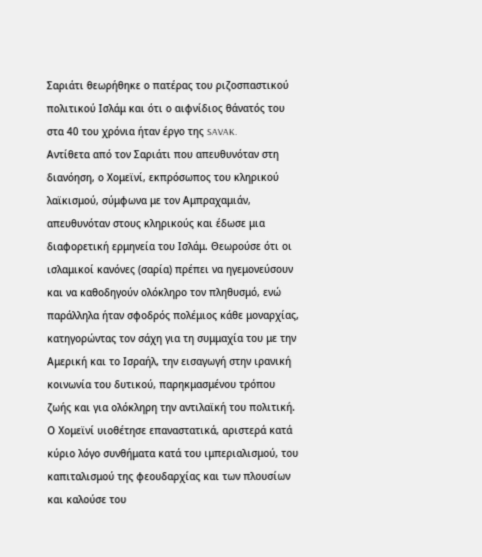Σαριάτι θεωρήθηκε ο πατέρας του ριζοσπαστικού πολιτικού Ισλάμ και ότι ο αιφνίδιος θάνατός του στα 40 του χρόνια ήταν έργο της SAVAK.
Αντίθετα από τον Σαριάτι που απευθυνόταν στη διανόηση, ο Χομεϊνί, εκπρόσωπος του κληρικού λαϊκισμού, σύμφωνα με τον Αμπραχαμιάν, απευθυνόταν στους κληρικούς και έδωσε μια διαφορετική ερμηνεία του Ισλάμ. Θεωρούσε ότι οι ισλαμικοί κανόνες (σαρία) πρέπει να ηγεμονεύσουν και να καθοδηγούν ολόκληρο τον πληθυσμό, ενώ παράλληλα ήταν σφοδρός πολέμιος κάθε μοναρχίας, κατηγορώντας τον σάχη για τη συμμαχία του με την Αμερική και το Ισραήλ, την εισαγωγή στην ιρανική κοινωνία του δυτικού, παρηκμασμένου τρόπου ζωής και για ολόκληρη την αντιλαϊκή του πολιτική.
Ο Χομεϊνί υιοθέτησε επαναστατικά, αριστερά κατά κύριο λόγο συνθήματα κατά του ιμπεριαλισμού, του καπιταλισμού της φεουδαρχίας και των πλουσίων και καλούσε του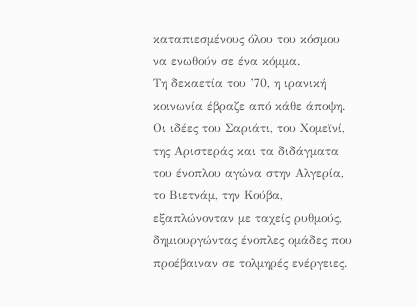καταπιεσμένους όλου του κόσμου να ενωθούν σε ένα κόμμα.
Τη δεκαετία του ’70, η ιρανική κοινωνία έβραζε από κάθε άποψη. Οι ιδέες του Σαριάτι, του Χομεϊνί, της Αριστεράς και τα διδάγματα του ένοπλου αγώνα στην Αλγερία, το Βιετνάμ, την Κούβα, εξαπλώνονταν με ταχείς ρυθμούς, δημιουργώντας ένοπλες ομάδες που προέβαιναν σε τολμηρές ενέργειες.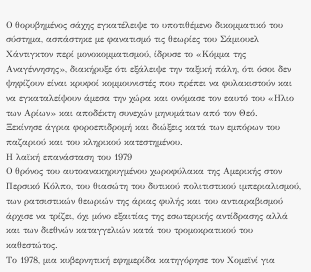Ο θορυβημένος σάχης εγκατέλειψε το υποτιθέμενο δικομματικό του σύστημα, ασπάστηκε με φανατισμό τις θεωρίες του Σάμιουελ Χάντιγκτον περί μονοκομματισμού, ίδρυσε το «Κόμμα της Αναγέννησης», διακήρυξε ότι εξάλειψε την ταξική πάλη, ότι όσοι δεν ψηφίζουν είναι κρυφοί κομμουνιστές που πρέπει να φυλακιστούν και να εγκαταλείψουν άμεσα την χώρα και ονόμασε τον εαυτό του «Ηλιο των Αρίων» και αποδέκτη συνεχών μηνυμάτων από τον Θεό.
Ξεκίνησε άγρια φοροεπιδρομή και διώξεις κατά των εμπόρων του παζαριού και του κληρικού κατεστημένου.
Η λαϊκή επανάσταση του 1979
Ο θρόνος του αυτοανακηρυγμένου χωροφύλακα της Αμερικής στον Περσικό Κόλπο, του θιασώτη του δυτικού πολιτιστικού ιμπεριαλισμού, των ρατσιστικών θεωριών της άριας φυλής και του αντιαραβισμού άρχισε να τρίζει, όχι μόνο εξαιτίας της εσωτερικής αντίδρασης αλλά και των διεθνών καταγγελιών κατά του τρομοκρατικού του καθεστώτος.
Το 1978, μια κυβερνητική εφημερίδα κατηγόρησε τον Χομεϊνί για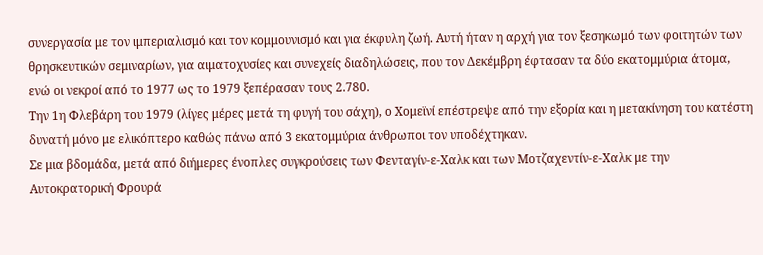συνεργασία με τον ιμπεριαλισμό και τον κομμουνισμό και για έκφυλη ζωή. Αυτή ήταν η αρχή για τον ξεσηκωμό των φοιτητών των θρησκευτικών σεμιναρίων, για αιματοχυσίες και συνεχείς διαδηλώσεις, που τον Δεκέμβρη έφτασαν τα δύο εκατομμύρια άτομα, ενώ οι νεκροί από το 1977 ως το 1979 ξεπέρασαν τους 2.780.
Την 1η Φλεβάρη του 1979 (λίγες μέρες μετά τη φυγή του σάχη), ο Χομεϊνί επέστρεψε από την εξορία και η μετακίνηση του κατέστη δυνατή μόνο με ελικόπτερο καθώς πάνω από 3 εκατομμύρια άνθρωποι τον υποδέχτηκαν.
Σε μια βδομάδα, μετά από διήμερες ένοπλες συγκρούσεις των Φενταγίν-ε-Χαλκ και των Μοτζαχεντίν-ε-Χαλκ με την Αυτοκρατορική Φρουρά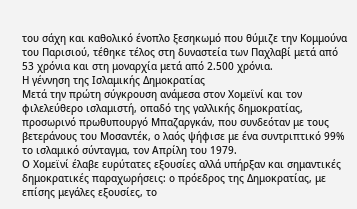του σάχη και καθολικό ένοπλο ξεσηκωμό που θύμιζε την Κομμούνα του Παρισιού, τέθηκε τέλος στη δυναστεία των Παχλαβί μετά από 53 χρόνια και στη μοναρχία μετά από 2.500 χρόνια.
Η γέννηση της Ισλαμικής Δημοκρατίας
Μετά την πρώτη σύγκρουση ανάμεσα στον Χομεϊνί και τον φιλελεύθερο ισλαμιστή, οπαδό της γαλλικής δημοκρατίας, προσωρινό πρωθυπουργό Μπαζαργκάν, που συνδεόταν με τους βετεράνους του Μοσαντέκ, ο λαός ψήφισε με ένα συντριπτικό 99% το ισλαμικό σύνταγμα, τον Απρίλη του 1979.
Ο Χομεϊνί έλαβε ευρύτατες εξουσίες αλλά υπήρξαν και σημαντικές δημοκρατικές παραχωρήσεις: ο πρόεδρος της Δημοκρατίας, με επίσης μεγάλες εξουσίες, το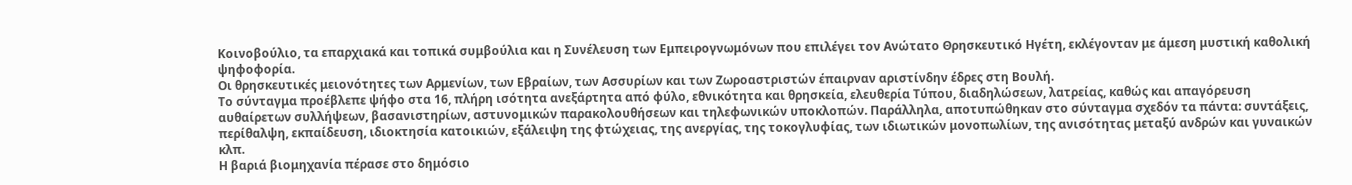Κοινοβούλιο, τα επαρχιακά και τοπικά συμβούλια και η Συνέλευση των Εμπειρογνωμόνων που επιλέγει τον Ανώτατο Θρησκευτικό Ηγέτη, εκλέγονταν με άμεση μυστική καθολική ψηφοφορία.
Οι θρησκευτικές μειονότητες των Αρμενίων, των Εβραίων, των Ασσυρίων και των Ζωροαστριστών έπαιρναν αριστίνδην έδρες στη Βουλή.
Το σύνταγμα προέβλεπε ψήφο στα 16, πλήρη ισότητα ανεξάρτητα από φύλο, εθνικότητα και θρησκεία, ελευθερία Τύπου, διαδηλώσεων, λατρείας, καθώς και απαγόρευση αυθαίρετων συλλήψεων, βασανιστηρίων, αστυνομικών παρακολουθήσεων και τηλεφωνικών υποκλοπών. Παράλληλα, αποτυπώθηκαν στο σύνταγμα σχεδόν τα πάντα: συντάξεις, περίθαλψη, εκπαίδευση, ιδιοκτησία κατοικιών, εξάλειψη της φτώχειας, της ανεργίας, της τοκογλυφίας, των ιδιωτικών μονοπωλίων, της ανισότητας μεταξύ ανδρών και γυναικών κλπ.
Η βαριά βιομηχανία πέρασε στο δημόσιο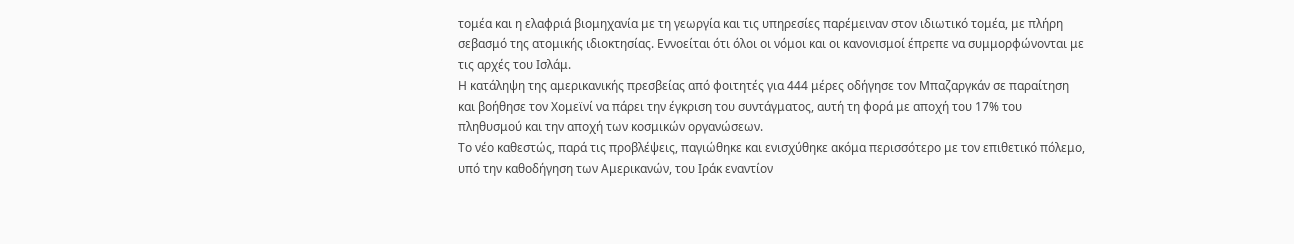τομέα και η ελαφριά βιομηχανία με τη γεωργία και τις υπηρεσίες παρέμειναν στον ιδιωτικό τομέα, με πλήρη σεβασμό της ατομικής ιδιοκτησίας. Εννοείται ότι όλοι οι νόμοι και οι κανονισμοί έπρεπε να συμμορφώνονται με τις αρχές του Ισλάμ.
Η κατάληψη της αμερικανικής πρεσβείας από φοιτητές για 444 μέρες οδήγησε τον Μπαζαργκάν σε παραίτηση και βοήθησε τον Χομεϊνί να πάρει την έγκριση του συντάγματος, αυτή τη φορά με αποχή του 17% του πληθυσμού και την αποχή των κοσμικών οργανώσεων.
Το νέο καθεστώς, παρά τις προβλέψεις, παγιώθηκε και ενισχύθηκε ακόμα περισσότερο με τον επιθετικό πόλεμο, υπό την καθοδήγηση των Αμερικανών, του Ιράκ εναντίον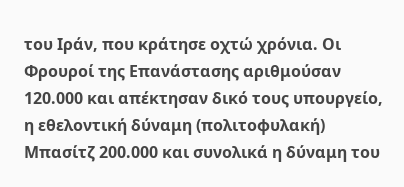του Ιράν, που κράτησε οχτώ χρόνια. Οι Φρουροί της Επανάστασης αριθμούσαν 120.000 και απέκτησαν δικό τους υπουργείο, η εθελοντική δύναμη (πολιτοφυλακή) Μπασίτζ 200.000 και συνολικά η δύναμη του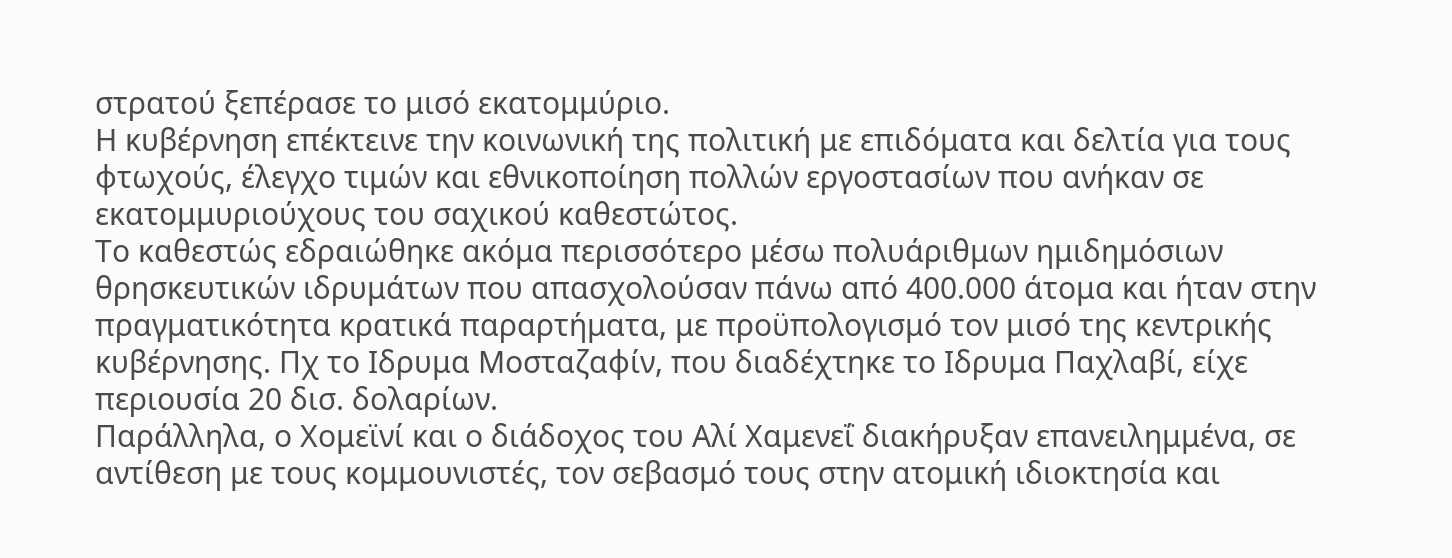στρατού ξεπέρασε το μισό εκατομμύριο.
Η κυβέρνηση επέκτεινε την κοινωνική της πολιτική με επιδόματα και δελτία για τους φτωχούς, έλεγχο τιμών και εθνικοποίηση πολλών εργοστασίων που ανήκαν σε εκατομμυριούχους του σαχικού καθεστώτος.
Το καθεστώς εδραιώθηκε ακόμα περισσότερο μέσω πολυάριθμων ημιδημόσιων θρησκευτικών ιδρυμάτων που απασχολούσαν πάνω από 400.000 άτομα και ήταν στην πραγματικότητα κρατικά παραρτήματα, με προϋπολογισμό τον μισό της κεντρικής κυβέρνησης. Πχ το Ιδρυμα Μοσταζαφίν, που διαδέχτηκε το Ιδρυμα Παχλαβί, είχε περιουσία 20 δισ. δολαρίων.
Παράλληλα, ο Χομεϊνί και ο διάδοχος του Αλί Χαμενεΐ διακήρυξαν επανειλημμένα, σε αντίθεση με τους κομμουνιστές, τον σεβασμό τους στην ατομική ιδιοκτησία και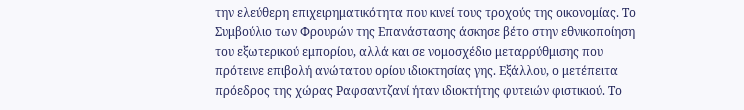την ελεύθερη επιχειρηματικότητα που κινεί τους τροχούς της οικονομίας. Το Συμβούλιο των Φρουρών της Επανάστασης άσκησε βέτο στην εθνικοποίηση του εξωτερικού εμπορίου, αλλά και σε νομοσχέδιο μεταρρύθμισης που πρότεινε επιβολή ανώτατου ορίου ιδιοκτησίας γης. Εξάλλου, ο μετέπειτα πρόεδρος της χώρας Ραφσαντζανί ήταν ιδιοκτήτης φυτειών φιστικιού. Το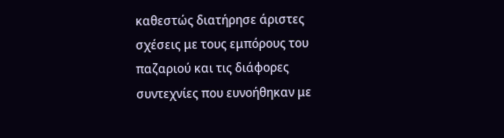καθεστώς διατήρησε άριστες σχέσεις με τους εμπόρους του παζαριού και τις διάφορες συντεχνίες που ευνοήθηκαν με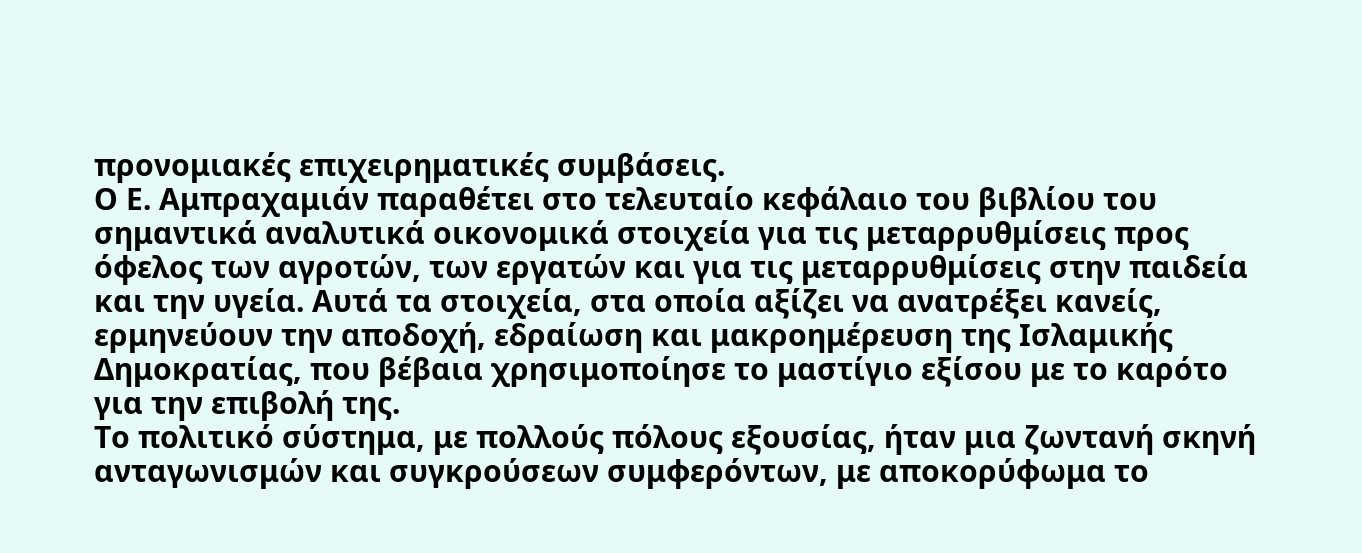προνομιακές επιχειρηματικές συμβάσεις.
Ο Ε. Αμπραχαμιάν παραθέτει στο τελευταίο κεφάλαιο του βιβλίου του σημαντικά αναλυτικά οικονομικά στοιχεία για τις μεταρρυθμίσεις προς όφελος των αγροτών, των εργατών και για τις μεταρρυθμίσεις στην παιδεία και την υγεία. Αυτά τα στοιχεία, στα οποία αξίζει να ανατρέξει κανείς, ερμηνεύουν την αποδοχή, εδραίωση και μακροημέρευση της Ισλαμικής Δημοκρατίας, που βέβαια χρησιμοποίησε το μαστίγιο εξίσου με το καρότο για την επιβολή της.
Το πολιτικό σύστημα, με πολλούς πόλους εξουσίας, ήταν μια ζωντανή σκηνή ανταγωνισμών και συγκρούσεων συμφερόντων, με αποκορύφωμα το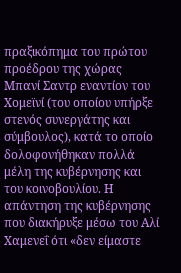πραξικόπημα του πρώτου προέδρου της χώρας Μπανί Σαντρ εναντίον του Χομεϊνί (του οποίου υπήρξε στενός συνεργάτης και σύμβουλος), κατά το οποίο δολοφονήθηκαν πολλά μέλη της κυβέρνησης και του κοινοβουλίου. Η απάντηση της κυβέρνησης που διακήρυξε μέσω του Αλί Χαμενεΐ ότι «δεν είμαστε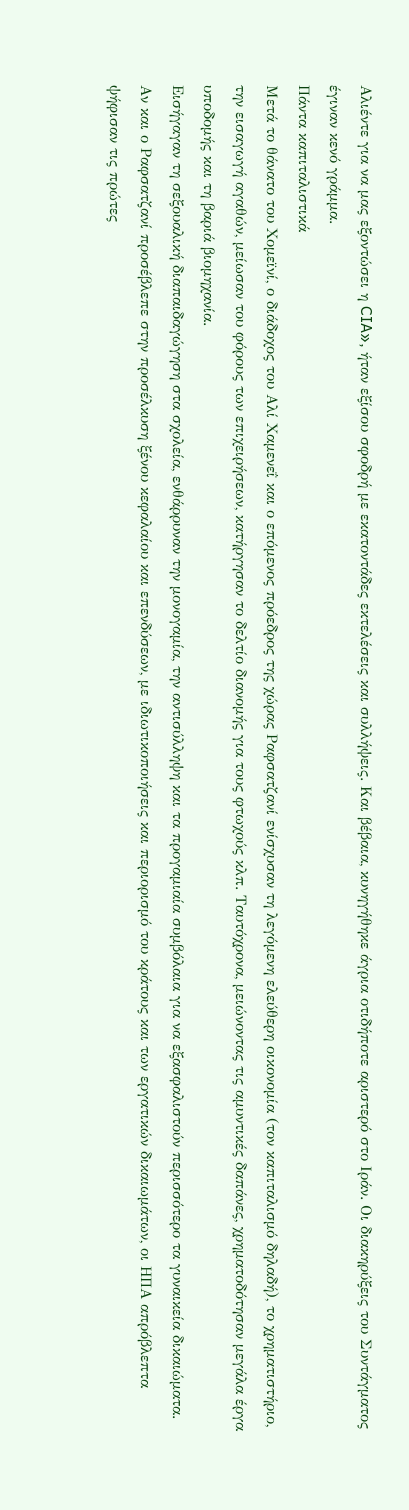Αλιέντε για να μας εξοντώσει η CIA», ήταν εξίσου σφοδρή με εκατοντάδες εκτελέσεις και συλλήψεις. Και βέβαια, κυνηγήθηκε άγρια οτιδήποτε αριστερό στο Ιράν. Οι διακηρύξεις του Συντάγματος έγιναν κενό γράμμα.
Πάντα καπιταλιστικά
Μετά το θάνατο του Χομεϊνί, ο διάδοχος του Αλί Χαμενεΐ και ο επόμενος πρόεδρος της χώρας Ραφσατζανί ενίσχυσαν τη λεγόμενη ελεύθερη οικονομία (τον καπιταλισμό δηλαδή), το χρηματιστήριο, την εισαγωγή αγαθών, μείωσαν του φόρους των επιχειρήσεων, κατήργησαν το δελτίο διανομής για τους φτωχούς κλπ. Ταυτόχρονα, μειώνοντας τις αμυντικές δαπάνες, χρηματοδότησαν μεγάλα έργα υποδομής και τη βαριά βιομηχανία.
Εισήγαγαν τη σεξουαλική διαπαιδαγώγηση στα σχολεία, ενθάρρυναν την μονογαμία, την αντισύλληψη και τα προγαμιαία συμβόλαια για να εξασφαλιστούν περισσότερο τα γυναικεία δικαιώματα.
Αν και ο Ραφσατζανί προσέβλεπε στην προσέλκυση ξένου κεφαλαίου και επενδύσεων, με ιδιωτικοποιήσεις και περιορισμό του κράτους και των εργατικών δικαιωμάτων, οι ΗΠΑ απρόβλεπτα ψήφισαν τις πρώτες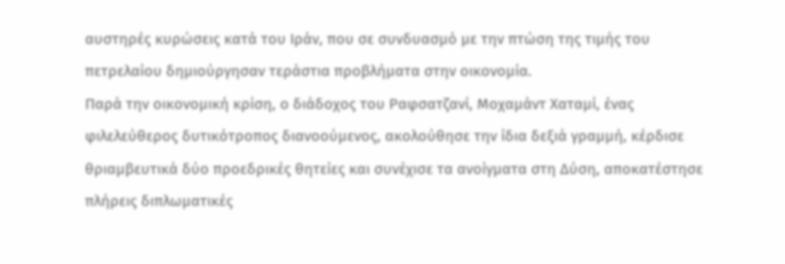αυστηρές κυρώσεις κατά του Ιράν, που σε συνδυασμό με την πτώση της τιμής του πετρελαίου δημιούργησαν τεράστια προβλήματα στην οικονομία.
Παρά την οικονομική κρίση, ο διάδοχος του Ραφσατζανί, Μοχαμάντ Χαταμί, ένας φιλελεύθερος δυτικότροπος διανοούμενος, ακολούθησε την ίδια δεξιά γραμμή, κέρδισε θριαμβευτικά δύο προεδρικές θητείες και συνέχισε τα ανοίγματα στη Δύση, αποκατέστησε πλήρεις διπλωματικές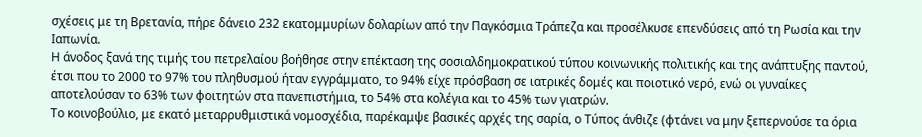σχέσεις με τη Βρετανία, πήρε δάνειο 232 εκατομμυρίων δολαρίων από την Παγκόσμια Τράπεζα και προσέλκυσε επενδύσεις από τη Ρωσία και την Ιαπωνία.
Η άνοδος ξανά της τιμής του πετρελαίου βοήθησε στην επέκταση της σοσιαλδημοκρατικού τύπου κοινωνικής πολιτικής και της ανάπτυξης παντού, έτσι που το 2000 το 97% του πληθυσμού ήταν εγγράμματο, το 94% είχε πρόσβαση σε ιατρικές δομές και ποιοτικό νερό, ενώ οι γυναίκες αποτελούσαν το 63% των φοιτητών στα πανεπιστήμια, το 54% στα κολέγια και το 45% των γιατρών.
Το κοινοβούλιο, με εκατό μεταρρυθμιστικά νομοσχέδια, παρέκαμψε βασικές αρχές της σαρία, ο Τύπος άνθιζε (φτάνει να μην ξεπερνούσε τα όρια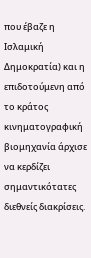που έβαζε η Ισλαμική Δημοκρατία) και η επιδοτούμενη από το κράτος κινηματογραφική βιομηχανία άρχισε να κερδίζει σημαντικότατες διεθνείς διακρίσεις.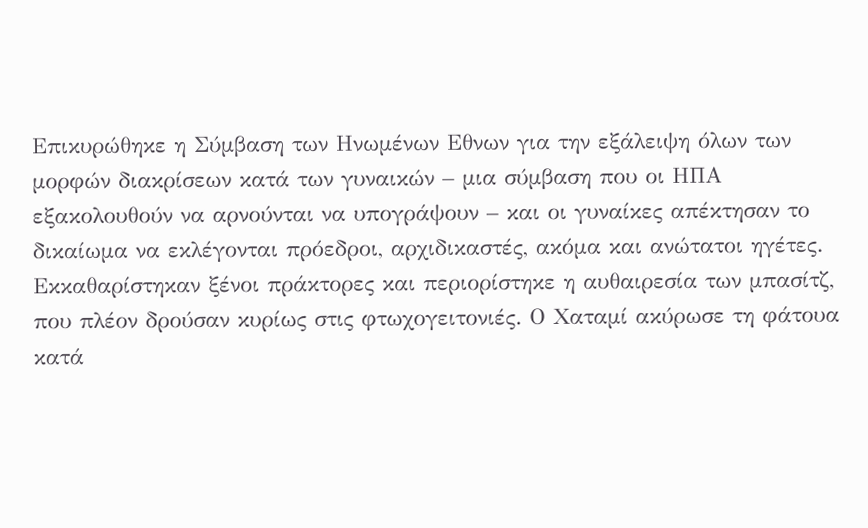Επικυρώθηκε η Σύμβαση των Ηνωμένων Εθνων για την εξάλειψη όλων των μορφών διακρίσεων κατά των γυναικών – μια σύμβαση που οι ΗΠΑ εξακολουθούν να αρνούνται να υπογράψουν – και οι γυναίκες απέκτησαν το δικαίωμα να εκλέγονται πρόεδροι, αρχιδικαστές, ακόμα και ανώτατοι ηγέτες.
Εκκαθαρίστηκαν ξένοι πράκτορες και περιορίστηκε η αυθαιρεσία των μπασίτζ, που πλέον δρούσαν κυρίως στις φτωχογειτονιές. Ο Χαταμί ακύρωσε τη φάτουα κατά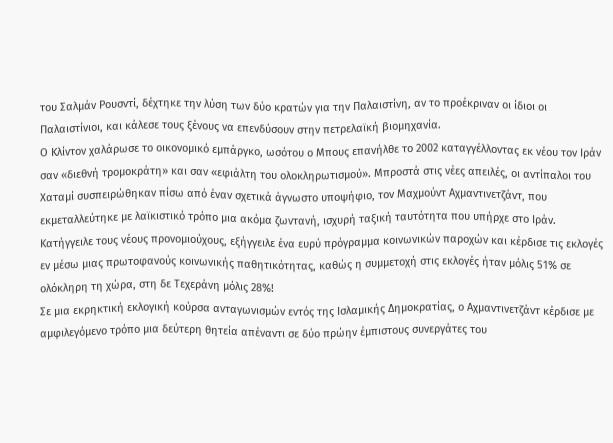του Σαλμάν Ρουσντί, δέχτηκε την λύση των δύο κρατών για την Παλαιστίνη, αν το προέκριναν οι ίδιοι οι Παλαιστίνιοι, και κάλεσε τους ξένους να επενδύσουν στην πετρελαϊκή βιομηχανία.
Ο Κλίντον χαλάρωσε το οικονομικό εμπάργκο, ωσότου ο Μπους επανήλθε το 2002 καταγγέλλοντας εκ νέου τον Ιράν σαν «διεθνή τρομοκράτη» και σαν «εφιάλτη του ολοκληρωτισμού». Μπροστά στις νέες απειλές, οι αντίπαλοι του Χαταμί συσπειρώθηκαν πίσω από έναν σχετικά άγνωστο υποψήφιο, τον Μαχμούντ Αχμαντινετζάντ, που εκμεταλλεύτηκε με λαϊκιστικό τρόπο μια ακόμα ζωντανή, ισχυρή ταξική ταυτότητα που υπήρχε στο Ιράν. Κατήγγειλε τους νέους προνομιούχους, εξήγγειλε ένα ευρύ πρόγραμμα κοινωνικών παροχών και κέρδισε τις εκλογές εν μέσω μιας πρωτοφανούς κοινωνικής παθητικότητας, καθώς η συμμετοχή στις εκλογές ήταν μόλις 51% σε ολόκληρη τη χώρα, στη δε Τεχεράνη μόλις 28%!
Σε μια εκρηκτική εκλογική κούρσα ανταγωνισμών εντός της Ισλαμικής Δημοκρατίας, ο Αχμαντινετζάντ κέρδισε με αμφιλεγόμενο τρόπο μια δεύτερη θητεία απέναντι σε δύο πρώην έμπιστους συνεργάτες του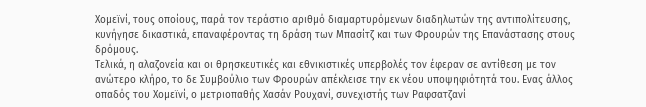Χομεϊνί, τους οποίους, παρά τον τεράστιο αριθμό διαμαρτυρόμενων διαδηλωτών της αντιπολίτευσης, κυνήγησε δικαστικά, επαναφέροντας τη δράση των Μπασίτζ και των Φρουρών της Επανάστασης στους δρόμους.
Τελικά, η αλαζονεία και οι θρησκευτικές και εθνικιστικές υπερβολές τον έφεραν σε αντίθεση με τον ανώτερο κλήρο, το δε Συμβούλιο των Φρουρών απέκλεισε την εκ νέου υποψηφιότητά του. Ενας άλλος οπαδός του Χομεϊνί, ο μετριοπαθής Χασάν Ρουχανί, συνεχιστής των Ραφσατζανί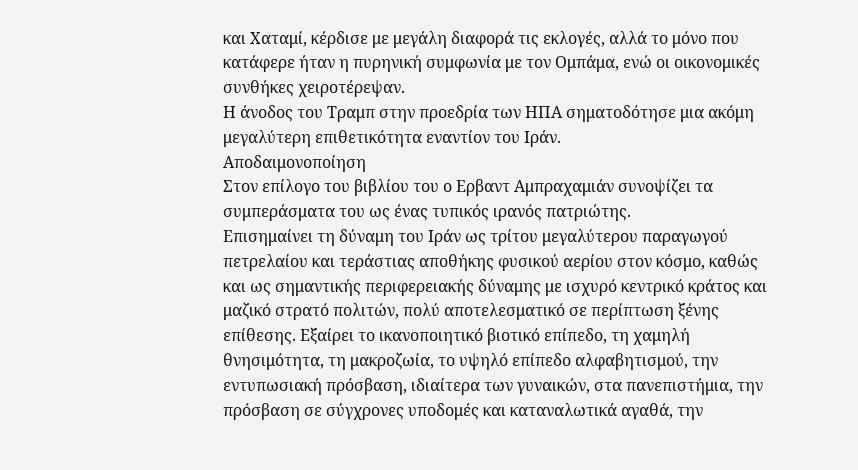και Χαταμί, κέρδισε με μεγάλη διαφορά τις εκλογές, αλλά το μόνο που κατάφερε ήταν η πυρηνική συμφωνία με τον Ομπάμα, ενώ οι οικονομικές συνθήκες χειροτέρεψαν.
Η άνοδος του Τραμπ στην προεδρία των ΗΠΑ σηματοδότησε μια ακόμη μεγαλύτερη επιθετικότητα εναντίον του Ιράν.
Αποδαιμονοποίηση
Στον επίλογο του βιβλίου του ο Ερβαντ Αμπραχαμιάν συνοψίζει τα συμπεράσματα του ως ένας τυπικός ιρανός πατριώτης.
Επισημαίνει τη δύναμη του Ιράν ως τρίτου μεγαλύτερου παραγωγού πετρελαίου και τεράστιας αποθήκης φυσικού αερίου στον κόσμο, καθώς και ως σημαντικής περιφερειακής δύναμης με ισχυρό κεντρικό κράτος και μαζικό στρατό πολιτών, πολύ αποτελεσματικό σε περίπτωση ξένης επίθεσης. Εξαίρει το ικανοποιητικό βιοτικό επίπεδο, τη χαμηλή θνησιμότητα, τη μακροζωία, το υψηλό επίπεδο αλφαβητισμού, την εντυπωσιακή πρόσβαση, ιδιαίτερα των γυναικών, στα πανεπιστήμια, την πρόσβαση σε σύγχρονες υποδομές και καταναλωτικά αγαθά, την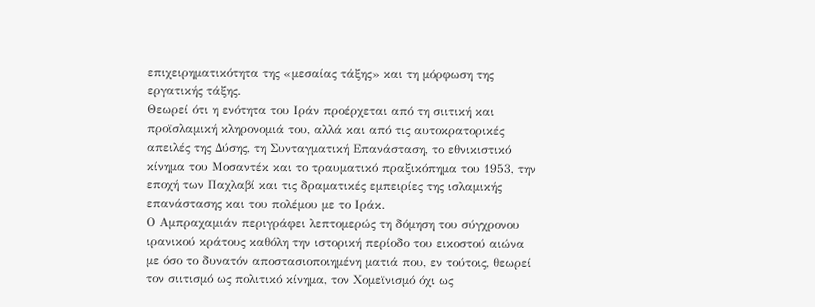επιχειρηματικότητα της «μεσαίας τάξης» και τη μόρφωση της εργατικής τάξης.
Θεωρεί ότι η ενότητα του Ιράν προέρχεται από τη σιιτική και προϊσλαμική κληρονομιά του, αλλά και από τις αυτοκρατορικές απειλές της Δύσης, τη Συνταγματική Επανάσταση, το εθνικιστικό κίνημα του Μοσαντέκ και το τραυματικό πραξικόπημα του 1953, την εποχή των Παχλαβί και τις δραματικές εμπειρίες της ισλαμικής επανάστασης και του πολέμου με το Ιράκ.
Ο Αμπραχαμιάν περιγράφει λεπτομερώς τη δόμηση του σύγχρονου ιρανικού κράτους καθόλη την ιστορική περίοδο του εικοστού αιώνα με όσο το δυνατόν αποστασιοποιημένη ματιά που, εν τούτοις, θεωρεί τον σιιτισμό ως πολιτικό κίνημα, τον Χομεϊνισμό όχι ως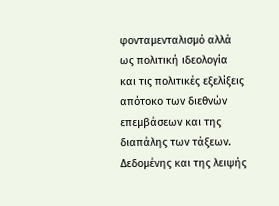φονταμενταλισμό αλλά ως πολιτική ιδεολογία και τις πολιτικές εξελίξεις απότοκο των διεθνών επεμβάσεων και της διαπάλης των τάξεων.
Δεδομένης και της λειψής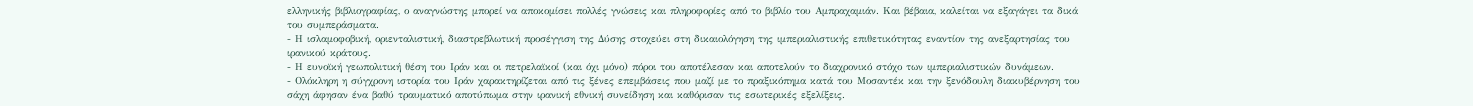ελληνικής βιβλιογραφίας, ο αναγνώστης μπορεί να αποκομίσει πολλές γνώσεις και πληροφορίες από το βιβλίο του Αμπραχαμιάν. Και βέβαια, καλείται να εξαγάγει τα δικά του συμπεράσματα.
- Η ισλαμοφοβική, οριενταλιστική, διαστρεβλωτική προσέγγιση της Δύσης στοχεύει στη δικαιολόγηση της ιμπεριαλιστικής επιθετικότητας εναντίον της ανεξαρτησίας του ιρανικού κράτους.
- Η ευνοϊκή γεωπολιτική θέση του Ιράν και οι πετρελαϊκοί (και όχι μόνο) πόροι του αποτέλεσαν και αποτελούν το διαχρονικό στόχο των ιμπεριαλιστικών δυνάμεων.
- Ολόκληρη η σύγχρονη ιστορία του Ιράν χαρακτηρίζεται από τις ξένες επεμβάσεις που μαζί με το πραξικόπημα κατά του Μοσαντέκ και την ξενόδουλη διακυβέρνηση του σάχη άφησαν ένα βαθύ τραυματικό αποτύπωμα στην ιρανική εθνική συνείδηση και καθόρισαν τις εσωτερικές εξελίξεις.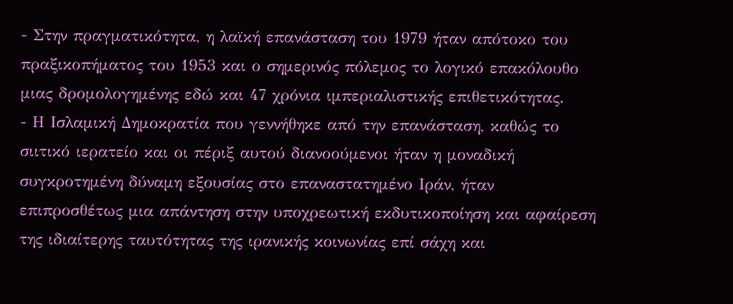- Στην πραγματικότητα, η λαϊκή επανάσταση του 1979 ήταν απότοκο του πραξικοπήματος του 1953 και ο σημερινός πόλεμος το λογικό επακόλουθο μιας δρομολογημένης εδώ και 47 χρόνια ιμπεριαλιστικής επιθετικότητας.
- Η Ισλαμική Δημοκρατία που γεννήθηκε από την επανάσταση, καθώς το σιιτικό ιερατείο και οι πέριξ αυτού διανοούμενοι ήταν η μοναδική συγκροτημένη δύναμη εξουσίας στο επαναστατημένο Ιράν, ήταν επιπροσθέτως μια απάντηση στην υποχρεωτική εκδυτικοποίηση και αφαίρεση της ιδιαίτερης ταυτότητας της ιρανικής κοινωνίας επί σάχη και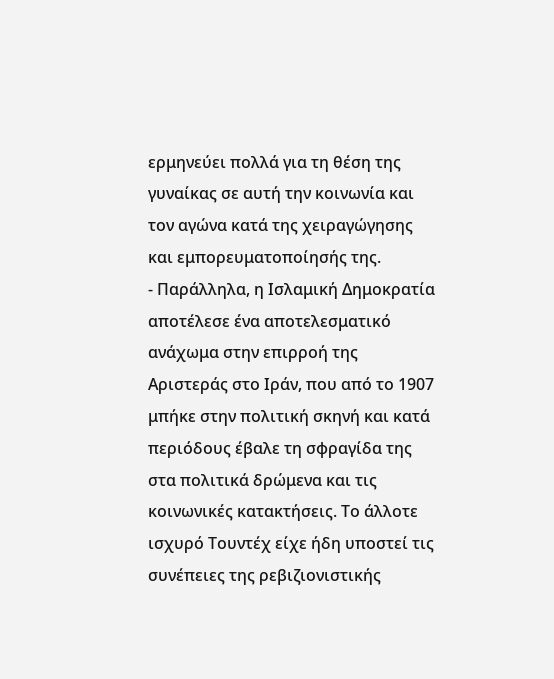ερμηνεύει πολλά για τη θέση της γυναίκας σε αυτή την κοινωνία και τον αγώνα κατά της χειραγώγησης και εμπορευματοποίησής της.
- Παράλληλα, η Ισλαμική Δημοκρατία αποτέλεσε ένα αποτελεσματικό ανάχωμα στην επιρροή της Αριστεράς στο Ιράν, που από το 1907 μπήκε στην πολιτική σκηνή και κατά περιόδους έβαλε τη σφραγίδα της στα πολιτικά δρώμενα και τις κοινωνικές κατακτήσεις. Το άλλοτε ισχυρό Τουντέχ είχε ήδη υποστεί τις συνέπειες της ρεβιζιονιστικής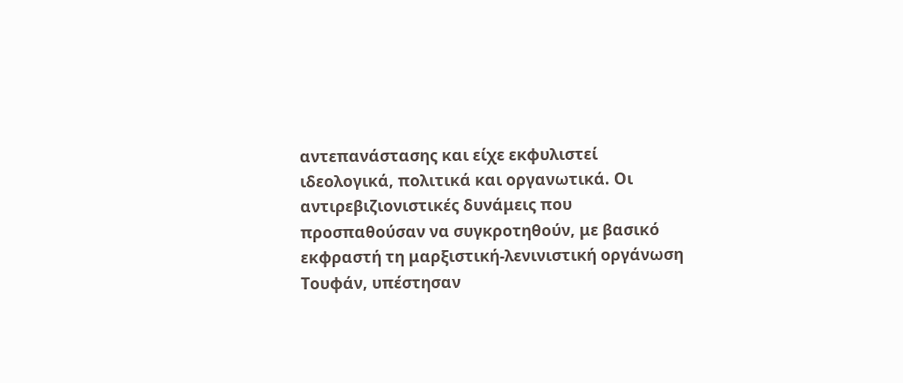αντεπανάστασης και είχε εκφυλιστεί ιδεολογικά, πολιτικά και οργανωτικά. Οι αντιρεβιζιονιστικές δυνάμεις που προσπαθούσαν να συγκροτηθούν, με βασικό εκφραστή τη μαρξιστική-λενινιστική οργάνωση Τουφάν, υπέστησαν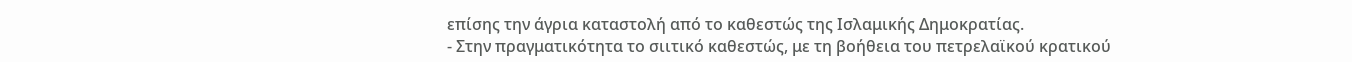επίσης την άγρια καταστολή από το καθεστώς της Ισλαμικής Δημοκρατίας.
- Στην πραγματικότητα το σιιτικό καθεστώς, με τη βοήθεια του πετρελαϊκού κρατικού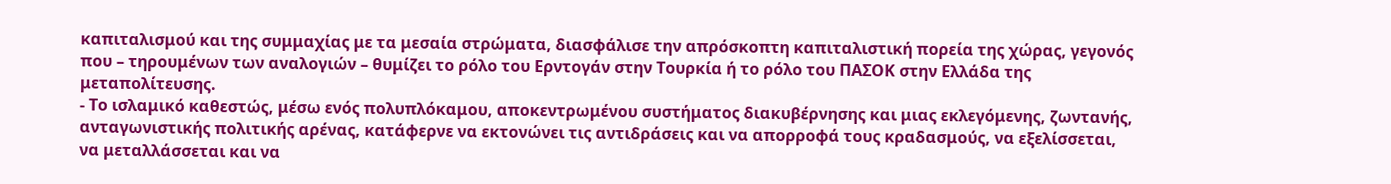καπιταλισμού και της συμμαχίας με τα μεσαία στρώματα, διασφάλισε την απρόσκοπτη καπιταλιστική πορεία της χώρας, γεγονός που – τηρουμένων των αναλογιών – θυμίζει το ρόλο του Ερντογάν στην Τουρκία ή το ρόλο του ΠΑΣΟΚ στην Ελλάδα της μεταπολίτευσης.
- Το ισλαμικό καθεστώς, μέσω ενός πολυπλόκαμου, αποκεντρωμένου συστήματος διακυβέρνησης και μιας εκλεγόμενης, ζωντανής, ανταγωνιστικής πολιτικής αρένας, κατάφερνε να εκτονώνει τις αντιδράσεις και να απορροφά τους κραδασμούς, να εξελίσσεται, να μεταλλάσσεται και να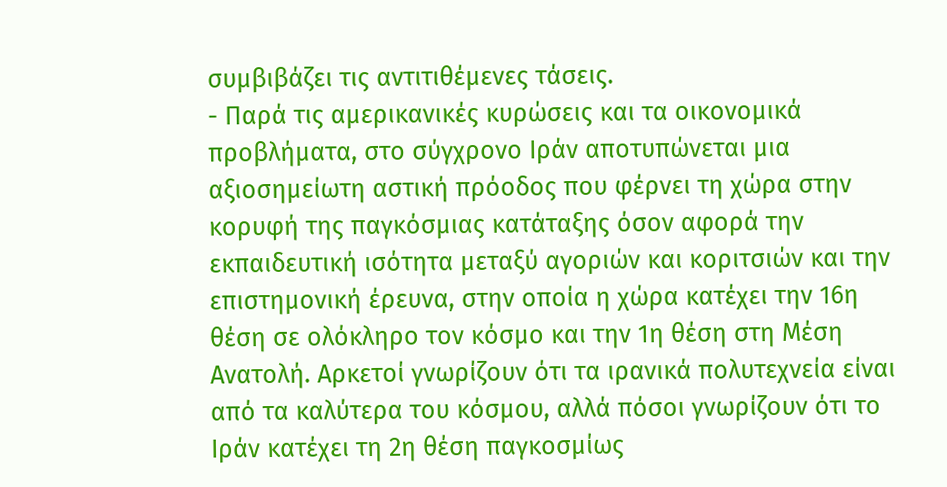συμβιβάζει τις αντιτιθέμενες τάσεις.
- Παρά τις αμερικανικές κυρώσεις και τα οικονομικά προβλήματα, στο σύγχρονο Ιράν αποτυπώνεται μια αξιοσημείωτη αστική πρόοδος που φέρνει τη χώρα στην κορυφή της παγκόσμιας κατάταξης όσον αφορά την εκπαιδευτική ισότητα μεταξύ αγοριών και κοριτσιών και την επιστημονική έρευνα, στην οποία η χώρα κατέχει την 16η θέση σε ολόκληρο τον κόσμο και την 1η θέση στη Μέση Ανατολή. Αρκετοί γνωρίζουν ότι τα ιρανικά πολυτεχνεία είναι από τα καλύτερα του κόσμου, αλλά πόσοι γνωρίζουν ότι το Ιράν κατέχει τη 2η θέση παγκοσμίως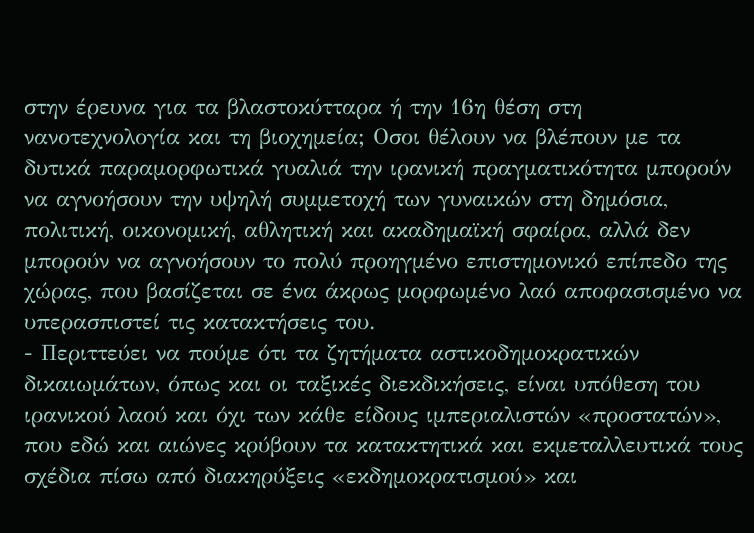στην έρευνα για τα βλαστοκύτταρα ή την 16η θέση στη νανοτεχνολογία και τη βιοχημεία; Οσοι θέλουν να βλέπουν με τα δυτικά παραμορφωτικά γυαλιά την ιρανική πραγματικότητα μπορούν να αγνοήσουν την υψηλή συμμετοχή των γυναικών στη δημόσια, πολιτική, οικονομική, αθλητική και ακαδημαϊκή σφαίρα, αλλά δεν μπορούν να αγνοήσουν το πολύ προηγμένο επιστημονικό επίπεδο της χώρας, που βασίζεται σε ένα άκρως μορφωμένο λαό αποφασισμένο να υπερασπιστεί τις κατακτήσεις του.
- Περιττεύει να πούμε ότι τα ζητήματα αστικοδημοκρατικών δικαιωμάτων, όπως και οι ταξικές διεκδικήσεις, είναι υπόθεση του ιρανικού λαού και όχι των κάθε είδους ιμπεριαλιστών «προστατών», που εδώ και αιώνες κρύβουν τα κατακτητικά και εκμεταλλευτικά τους σχέδια πίσω από διακηρύξεις «εκδημοκρατισμού» και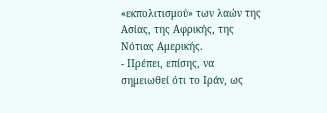«εκπολιτισμού» των λαών της Ασίας, της Αφρικής, της Νότιας Αμερικής.
- Πρέπει, επίσης, να σημειωθεί ότι το Ιράν, ως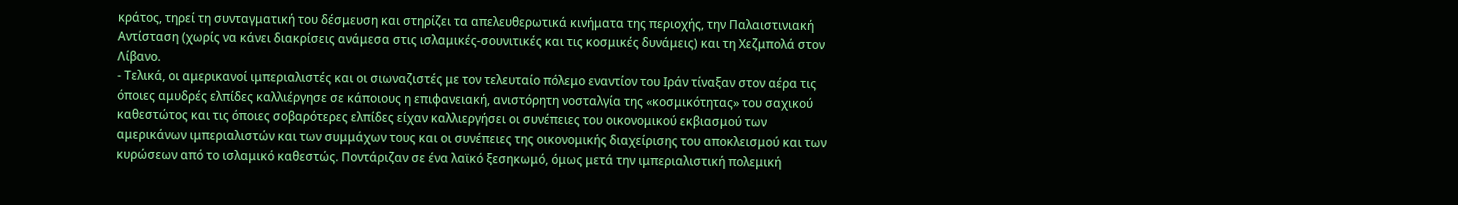κράτος, τηρεί τη συνταγματική του δέσμευση και στηρίζει τα απελευθερωτικά κινήματα της περιοχής, την Παλαιστινιακή Αντίσταση (χωρίς να κάνει διακρίσεις ανάμεσα στις ισλαμικές-σουνιτικές και τις κοσμικές δυνάμεις) και τη Χεζμπολά στον Λίβανο.
- Τελικά, οι αμερικανοί ιμπεριαλιστές και οι σιωναζιστές με τον τελευταίο πόλεμο εναντίον του Ιράν τίναξαν στον αέρα τις όποιες αμυδρές ελπίδες καλλιέργησε σε κάποιους η επιφανειακή, ανιστόρητη νοσταλγία της «κοσμικότητας» του σαχικού καθεστώτος και τις όποιες σοβαρότερες ελπίδες είχαν καλλιεργήσει οι συνέπειες του οικονομικού εκβιασμού των αμερικάνων ιμπεριαλιστών και των συμμάχων τους και οι συνέπειες της οικονομικής διαχείρισης του αποκλεισμού και των κυρώσεων από το ισλαμικό καθεστώς. Ποντάριζαν σε ένα λαϊκό ξεσηκωμό, όμως μετά την ιμπεριαλιστική πολεμική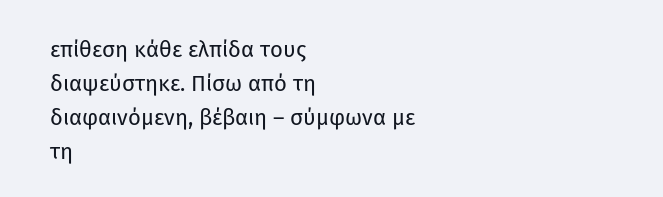επίθεση κάθε ελπίδα τους διαψεύστηκε. Πίσω από τη διαφαινόμενη, βέβαιη – σύμφωνα με τη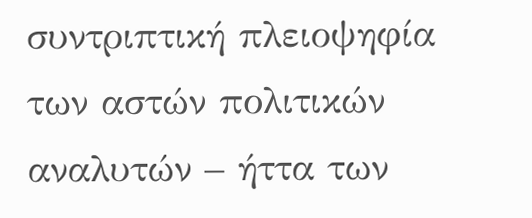συντριπτική πλειοψηφία των αστών πολιτικών αναλυτών – ήττα των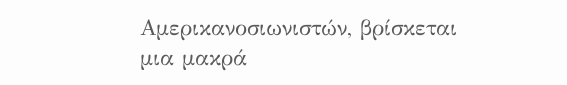Αμερικανοσιωνιστών, βρίσκεται μια μακρά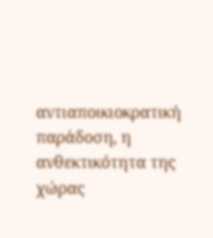αντιαποικιοκρατική παράδοση, η ανθεκτικότητα της χώρας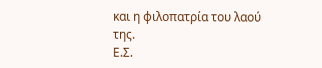και η φιλοπατρία του λαού της.
Ε.Σ.